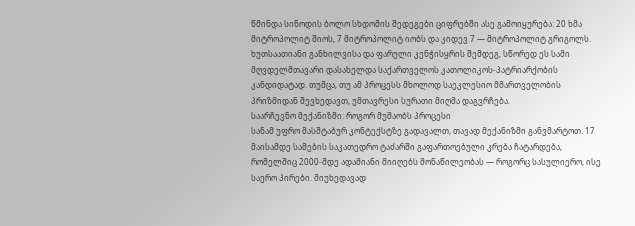წმინდა სინოდის ბოლო სხდომის შედეგები ციფრებში ასე გამოიყურება: 20 ხმა მიტროპოლიტ შიოს, 7 მიტროპოლიტ იობს და კიდევ 7 — მიტროპოლიტ გრიგოლს. ხუთსაათიანი განხილვისა და ფარული კენჭისყრის შემდეგ, სწორედ ეს სამი მღვდელმთავარი დასახელდა საქართველოს კათოლიკოს-პატრიარქობის კანდიდატად. თუმცა, თუ ამ პროცესს მხოლოდ საეკლესიო მმართველობის პრიზმიდან შევხედავთ, უმთავრესი სურათი მიღმა დაგვრჩება.
საარჩევნო მექანიზმი: როგორ მუშაობს პროცესი
სანამ უფრო მასშტაბურ კონტექსტზე გადავალთ, თავად მექანიზმი განვმარტოთ. 17 მაისამდე სამების საკათედრო ტაძარში გაფართოებული კრება ჩატარდება, რომელშიც 2000-მდე ადამიანი მიიღებს მონაწილეობას — როგორც სასულიერო, ისე საერო პირები. მიუხედავად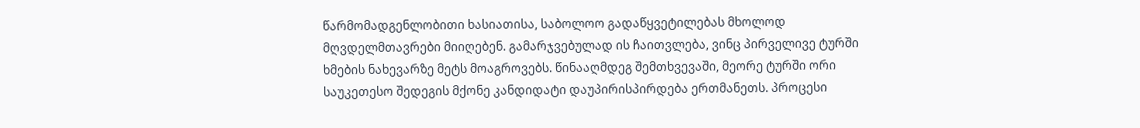წარმომადგენლობითი ხასიათისა, საბოლოო გადაწყვეტილებას მხოლოდ მღვდელმთავრები მიიღებენ. გამარჯვებულად ის ჩაითვლება, ვინც პირველივე ტურში ხმების ნახევარზე მეტს მოაგროვებს. წინააღმდეგ შემთხვევაში, მეორე ტურში ორი საუკეთესო შედეგის მქონე კანდიდატი დაუპირისპირდება ერთმანეთს. პროცესი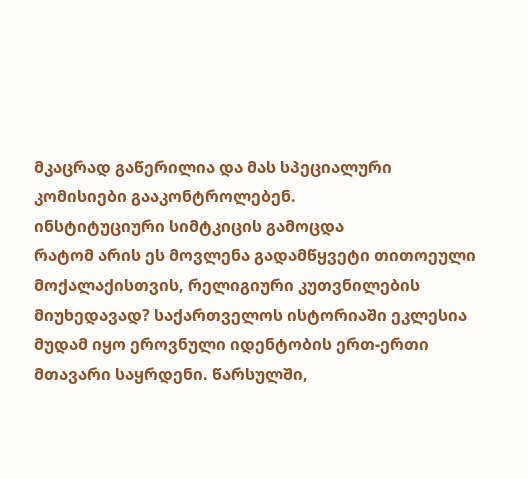მკაცრად გაწერილია და მას სპეციალური კომისიები გააკონტროლებენ.
ინსტიტუციური სიმტკიცის გამოცდა
რატომ არის ეს მოვლენა გადამწყვეტი თითოეული მოქალაქისთვის, რელიგიური კუთვნილების მიუხედავად? საქართველოს ისტორიაში ეკლესია მუდამ იყო ეროვნული იდენტობის ერთ-ერთი მთავარი საყრდენი. წარსულში,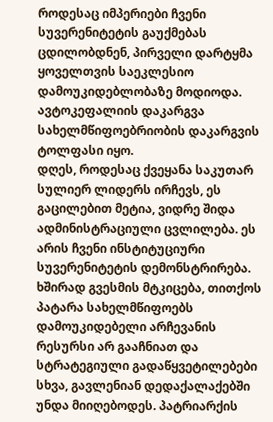როდესაც იმპერიები ჩვენი სუვერენიტეტის გაუქმებას ცდილობდნენ, პირველი დარტყმა ყოველთვის საეკლესიო დამოუკიდებლობაზე მოდიოდა. ავტოკეფალიის დაკარგვა სახელმწიფოებრიობის დაკარგვის ტოლფასი იყო.
დღეს, როდესაც ქვეყანა საკუთარ სულიერ ლიდერს ირჩევს, ეს გაცილებით მეტია, ვიდრე შიდა ადმინისტრაციული ცვლილება. ეს არის ჩვენი ინსტიტუციური სუვერენიტეტის დემონსტრირება. ხშირად გვესმის მტკიცება, თითქოს პატარა სახელმწიფოებს დამოუკიდებელი არჩევანის რესურსი არ გააჩნიათ და სტრატეგიული გადაწყვეტილებები სხვა, გავლენიან დედაქალაქებში უნდა მიიღებოდეს. პატრიარქის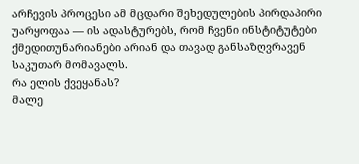არჩევის პროცესი ამ მცდარი შეხედულების პირდაპირი უარყოფაა — ის ადასტურებს, რომ ჩვენი ინსტიტუტები ქმედითუნარიანები არიან და თავად განსაზღვრავენ საკუთარ მომავალს.
რა ელის ქვეყანას?
მალე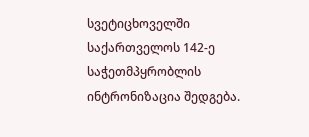სვეტიცხოველში საქართველოს 142-ე საჭეთმპყრობლის ინტრონიზაცია შედგება.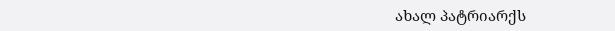ახალ პატრიარქს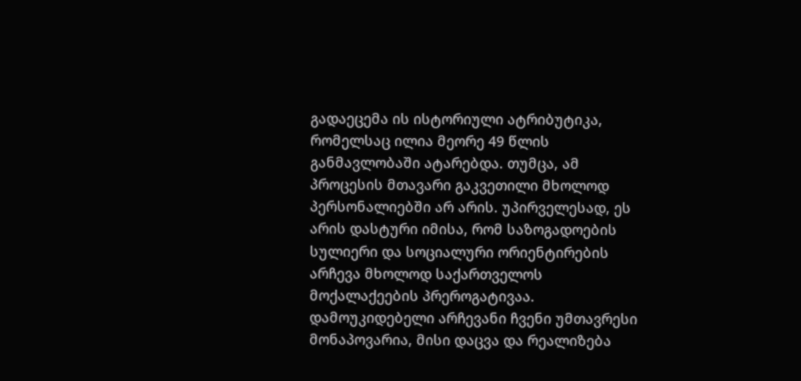გადაეცემა ის ისტორიული ატრიბუტიკა, რომელსაც ილია მეორე 49 წლის განმავლობაში ატარებდა. თუმცა, ამ პროცესის მთავარი გაკვეთილი მხოლოდ პერსონალიებში არ არის. უპირველესად, ეს არის დასტური იმისა, რომ საზოგადოების სულიერი და სოციალური ორიენტირების არჩევა მხოლოდ საქართველოს მოქალაქეების პრეროგატივაა. დამოუკიდებელი არჩევანი ჩვენი უმთავრესი მონაპოვარია, მისი დაცვა და რეალიზება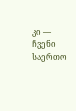კი — ჩვენი საერთო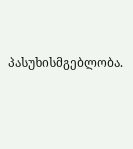პასუხისმგებლობა.